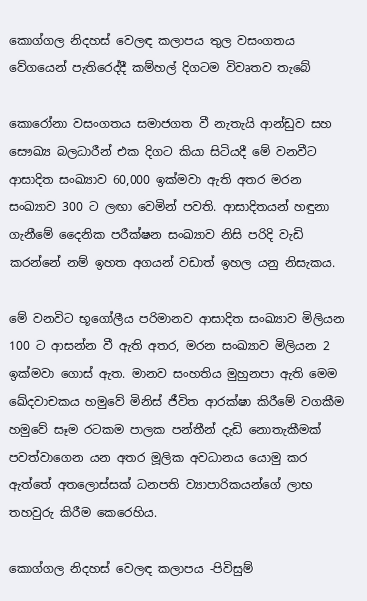කොග්ගල නිදහස් වෙලඳ කලාපය තුල වසංගතය වේගයෙන් පැතිරෙද්දී කම්හල් දිගටම විවෘතව තැබේ

කොරෝනා වසංගතය සමාජගත වී නැතැයි ආන්ඩුව සහ සෞඛ්‍ය බලධාරීන් එක දිගට කියා සිටියදී මේ වනවීට ආසාදිත සංඛ්‍යාව 60,000 ඉක්මවා ඇති අතර මරන සංඛ්‍යාව 300 ට ලඟා වෙමින් පවති. ආසාදිතයන් හඳුනා ගැනීමේ දෛනික පරීක්ෂන සංඛ්‍යාව නිසි පරිදි වැඩි කරන්නේ නම් ඉහත අගයන් වඩාත් ඉහල යනු නිසැකය.

මේ වනවිට භූගෝලීය පරිමානව ආසාදිත සංඛ්‍යාව මිලියන 100 ට ආසන්න වී ඇති අතර, මරන සංඛ්‍යාව මිලියන 2 ඉක්මවා ගොස් ඇත. මානව සංහතිය මුහුනපා ඇති මෙම ඛේදවාචකය හමුවේ මිනිස් ජීවිත ආරක්ෂා කිරීමේ වගකීම හමුවේ සෑම රටකම පාලක පන්තීන් දැඩි නොතැකීමක් පවත්වාගෙන යන අතර මූලික අවධානය යොමු කර ඇත්තේ අතලොස්සක් ධනපති ව්‍යාපාරිකයන්ගේ ලාභ තහවුරු කිරීම කෙරෙහිය.

කොග්ගල නිදහස් වෙලඳ කලාපය -පිවිසුම්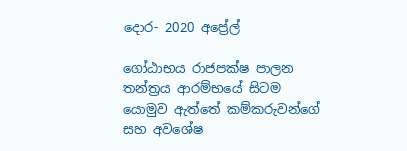දොර- 2020 අප්‍රේල්

ගෝඨාභය රාජපක්ෂ පාලන තන්ත්‍රය ආරම්භයේ සිටම යොමුව ඇත්තේ කම්කරුවන්ගේ සහ අවශේෂ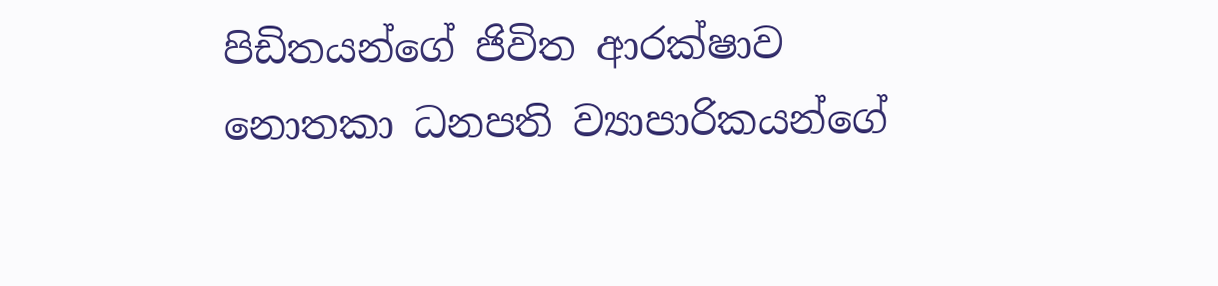පිඩිතයන්ගේ ජිවිත ආරක්ෂාව නොතකා ධනපති ව්‍යාපාරිකයන්ගේ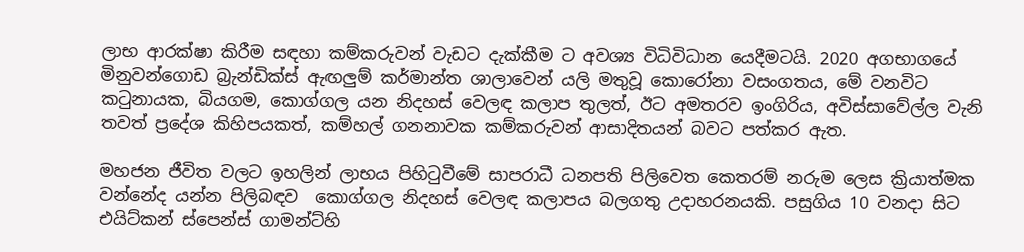ලාභ ආරක්ෂා කිරීම සඳහා කම්කරුවන් වැඩට දැක්කීම ට අවශ්‍ය විධිවිධාන යෙදීමටයි. 2020 අගභාගයේ  මිනුවන්ගොඩ බ්‍රැන්ඩික්ස් ඇඟලුම් කර්මාන්ත ශාලාවෙන් යලි මතුවූ කොරෝනා වසංගතය, මේ වනවිට කටුනායක, බියගම, කොග්ගල යන නිදහස් වෙලඳ කලාප තුලත්, ඊට අමතරව ඉංගිරිය, අවිස්සාවේල්ල වැනි තවත් ප්‍රදේශ කිහිපයකත්, කම්හල් ගනනාවක කම්කරුවන් ආසාදිතයන් බවට පත්කර ඇත.

මහජන ජීවිත වලට ඉහලින් ලාභය පිහිටුවීමේ සාපරාධී ධනපති පිලිවෙත කෙතරම් නරුම ලෙස ක්‍රියාත්මක වන්නේද යන්න පිලිබඳව  කොග්ගල නිදහස් වෙලඳ කලාපය බලගතු උදාහරනයකි. පසුගිය 10 වනදා සිට එයිට්කන් ස්පෙන්ස් ගාමන්ට්හි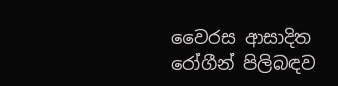වෛරස ආසාදිත රෝගීන් පිලිබඳව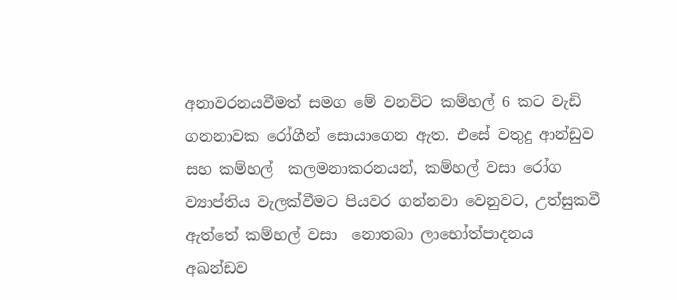අනාවරනයවීමත් සමග මේ වනවිට කම්හල් 6 කට වැඩි ගනනාවක රෝගීන් සොයාගෙන ඇත. එසේ වතුදු ආන්ඩුව සහ කම්හල්  කලමනාකරනයන්, කම්හල් වසා රෝග ව්‍යාප්තිය වැලක්වීමට පියවර ගන්නවා වෙනුවට, උත්සුකවී ඇත්තේ කම්හල් වසා  නොතබා ලාභෝත්පාදනය අඛන්ඩව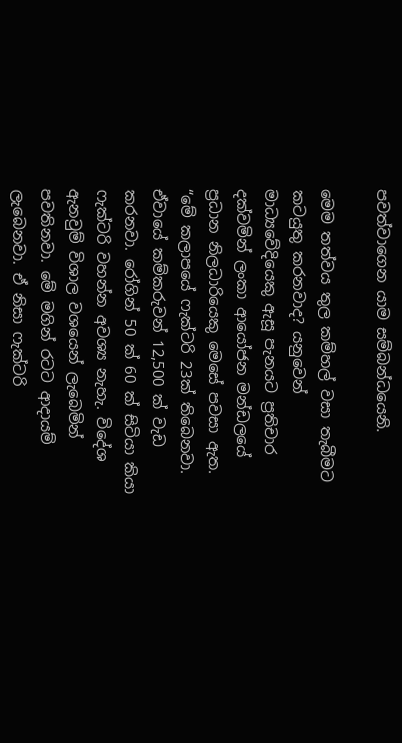පවත්වාගෙන යාම සම්බන්ධයෙනි.

මෙම තත්වය තුල කම්හල් වසා තැබීමට කටයුතු කරනවාද? යනුවෙන් මාධ්‍යවේදියෙකු ඇසූ පැනයට ප්‍රතිචාර දක්වමින් ලංකා ආයෝජන මන්ඩලයේ ප්‍රධාන නිලධාරියෙකු මෙසේ පවසා ඇත. “මේ කලාපයේ ෆැක්ටරි 23ක් තිබෙනවා. ඒවායේ කම්කරුවන් 12,500 ක් වැඩ කරනවා. රෝගින් 50 ක් 60 ක් සිටියා කියා ෆැක්ටරි වහන්න අවශ්‍ය නැහැ. විදේශ ඇනවුම් විශාල වශයෙන් ලැබෙමින් පවතිනවා. මේ මගින් රටට ආදායම් ලැබෙනවා. ඒ නිසා ෆැක්ටරි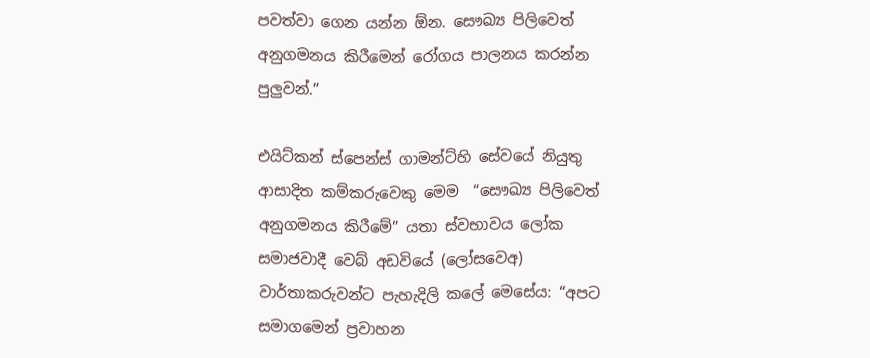පවත්වා ගෙන යන්න ඕන. සෞඛ්‍ය පිලිවෙත් අනුගමනය කිරීමෙන් රෝගය පාලනය කරන්න පුලුවන්.”

එයිට්කන් ස්පෙන්ස් ගාමන්ට්හි සේවයේ නියුතු ආසාදිත කම්කරු‌වෙකු මෙම  “සෞඛ්‍ය පිලිවෙත් අනුගමනය කිරීමේ” යතා ස්වභාවය ලෝක සමාජවාදී වෙබ් අඩවියේ (ලෝසවෙඅ) වාර්තාකරුවන්ට පැහැදිලි කලේ මෙසේය: “අපට සමාගමෙන් ප්‍රවාහන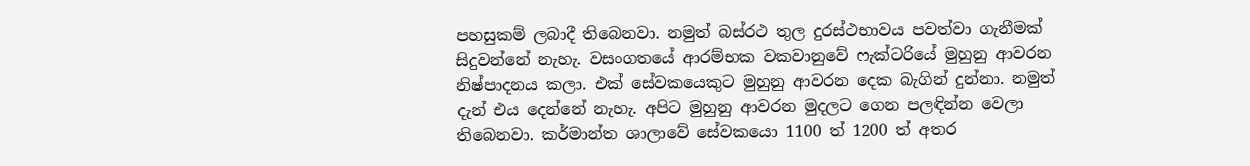පහසුකම් ලබාදී තිබෙනවා. නමුත් බස්රථ තුල දුරස්ථභාවය පවත්වා ගැනීමක් සිදුවන්නේ නැහැ. වසංගතයේ ආරම්භක වකවානුවේ ෆැක්ටරියේ මුහුනු ආවරන නිෂ්පාදනය කලා. එක් සේවකයෙකුට මුහුනු ආවරන දෙක බැගින් දුන්නා. නමුත් දැන් එය දෙන්නේ නැහැ. අපිට මුහුනු ආවරන මුදලට ගෙන පලඳින්න වෙලා තිබෙනවා. කර්මාන්ත ශාලාවේ සේවකයො 1100 ත් 1200 ත් අතර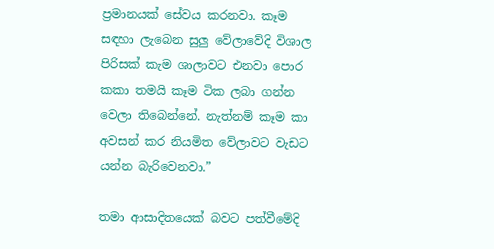ප්‍රමානයක් සේවය කරනවා. කෑම සඳහා ලැබෙන සුලු වේලාවේදි විශාල පිරිසක් කැම ශාලාවට එනවා පොර කකා තමයි කෑම ටික ලබා ගන්න වෙලා තිබෙන්නේ. නැත්නම් කෑම කා අවසන් කර නියමිත වේලාවට වැඩට යන්න බැරිවෙනවා.”

තමා ආසාදිතයෙක් බවට පත්වීමේදි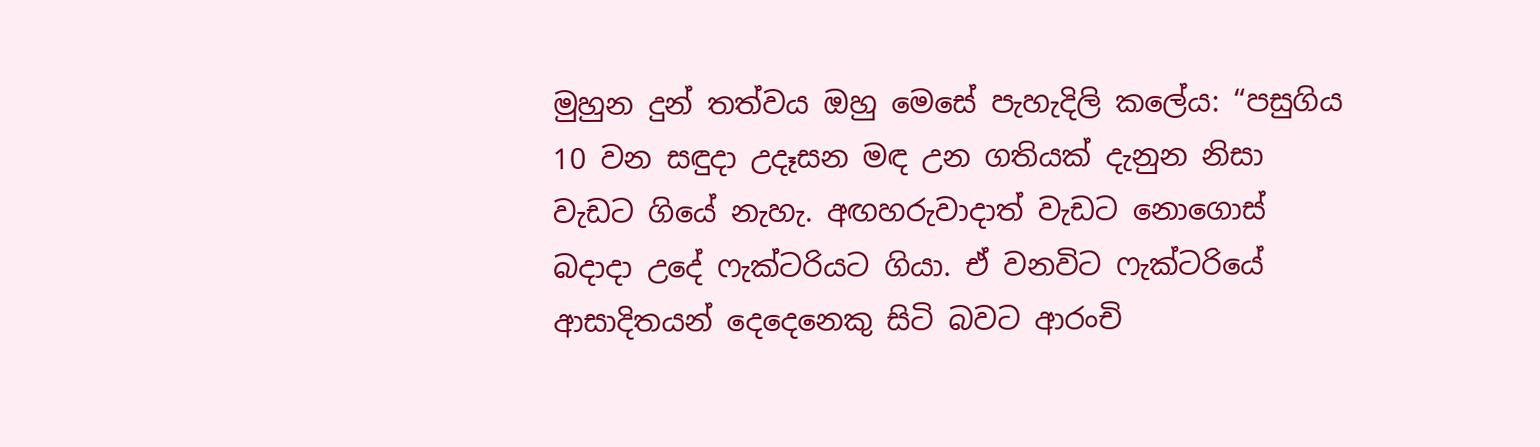මුහුන දුන් තත්වය ඔහු මෙසේ පැහැදිලි කලේය: “පසුගිය 10 වන සඳුදා උදෑසන මඳ උන ගතියක් දැනුන නිසා වැඩට ගියේ නැහැ. අඟහරුවාදාත් වැඩට නොගොස් බදාදා උදේ ෆැක්ටරියට ගියා. ඒ වනවිට ෆැක්ටරියේ  ආසාදිතයන් දෙදෙනෙකු සිටි බවට ආරංචි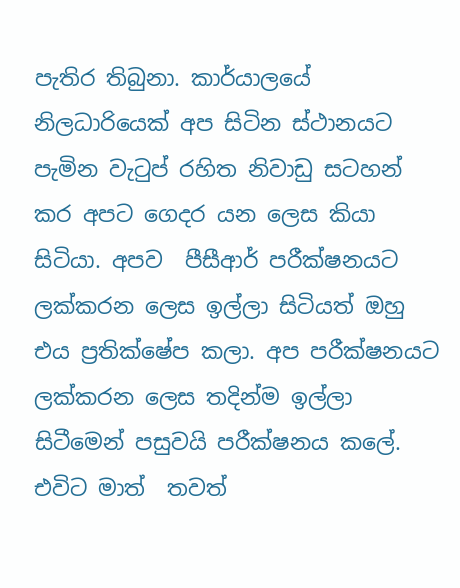පැතිර තිබුනා. කාර්යාලයේ නිලධාරියෙක් අප සිටින ස්ථානයට පැමින වැටුප් රහිත නිවාඩු සටහන් කර අපට ගෙදර යන ලෙස කියා සිටියා. අපව  පීසීආර් පරීක්ෂනයට ලක්කරන ලෙස ඉල්ලා සිටියත් ඔහු එය ප්‍රතික්ෂේප කලා. අප පරීක්ෂනයට ලක්කරන ලෙස තදින්ම ඉල්ලා සිටීමෙන් පසුවයි පරීක්ෂනය කලේ. එවිට මාත්  තවත්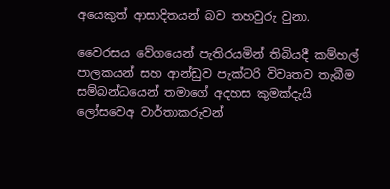අයෙකුත් ආසාදිතයන් බව තහවුරු වුනා.

වෛරසය වේගයෙන් පැතිරයමින් තිබියදී කම්හල් පාලකයන් සහ ආන්ඩුව පැක්ටරි විවෘතව තැබීම සම්බන්ධයෙන් තමාගේ අදහස කුමක්දැයි  ලෝසවෙඅ වාර්තාකරුවන්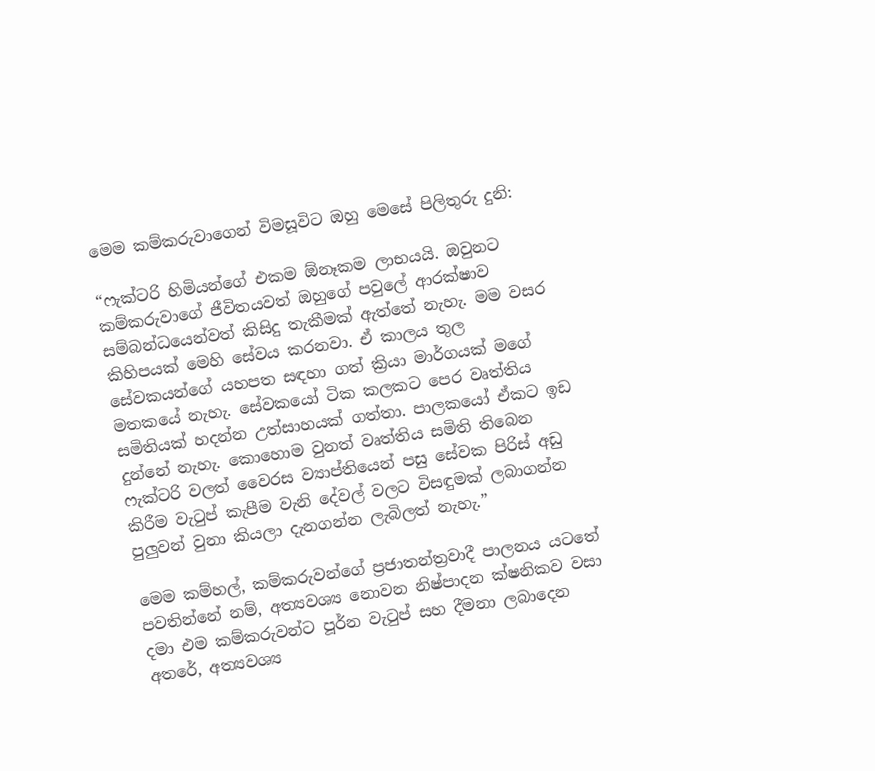මෙම කම්කරුවාගෙන් විමසූවිට ඔහු මෙසේ පිලිතුරු දුනි:

“ෆැක්ටරි හිමියන්ගේ එකම ඕනෑකම ලාභයයි. ඔවුනට කම්කරුවාගේ ජීවිතයවත් ඔහුගේ පවුලේ ආරක්ෂාව සම්බන්ධයෙන්වත් කිසිදු තැකීමක් ඇත්තේ නැහැ. මම වසර කිහිපයක් මෙහි සේවය කරනවා. ඒ කාලය තුල සේවකයන්ගේ යහපත සඳහා ගත් ක්‍රියා මාර්ගයක් මගේ මතකයේ නැහැ. සේවකයෝ ටික කලකට පෙර වෘත්තිය සමිතියක් හදන්න උත්සාහයක් ගත්තා. පාලකයෝ ඒකට ඉඩ දුන්නේ නැහැ. කොහොම වුනත් වෘත්තිය සමිති තිබෙන ෆැක්ටරි වලත් වෛරස ව්‍යාප්තියෙන් පසු සේවක පිරිස් අඩු කිරීම වැටුප් කැපීම වැනි දේවල් වලට විසඳුමක් ලබාගන්න පුලුවන් වුනා කියලා දැනගන්න ලැබිලත් නැහැ.”

මෙම කම්හල්, කම්කරුවන්ගේ ප්‍රජාතන්ත්‍රවාදී පාලනය යටතේ පවතින්නේ නම්, අත්‍යවශ්‍ය නොවන නිෂ්පාදන ක්ෂනිකව වසා දමා එම කම්කරුවන්ට පූර්න වැටුප් සහ දීමනා ලබාදෙන අතරේ, අත්‍යවශ්‍ය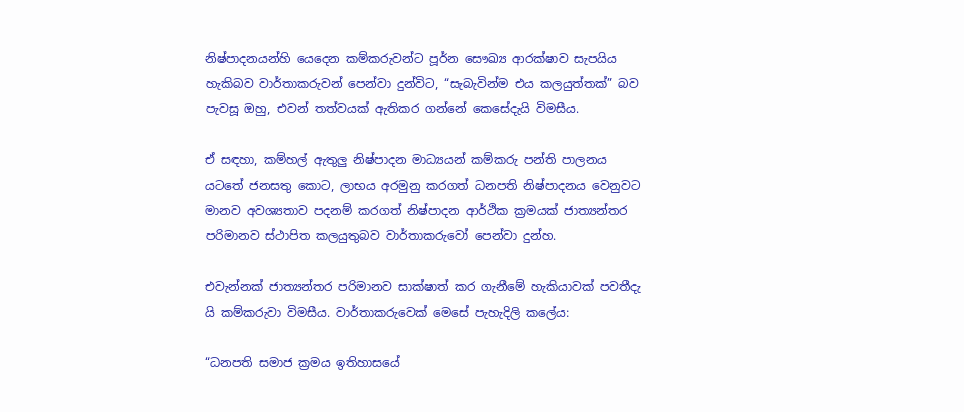නිෂ්පාදනයන්හි යෙදෙන කම්කරුවන්ට පූර්න සෞඛ්‍ය ආරක්ෂාව සැපයිය හැකිබව වාර්තාකරුවන් පෙන්වා දුන්විට, “සැබැවින්ම එය කලයුත්තක්” බව පැවසූ ඔහු, එවන් තත්වයක් ඇතිකර ගන්නේ කෙසේදැයි විමසීය.

ඒ සඳහා, කම්හල් ඇතුලු නිෂ්පාදන මාධ්‍යයන් කම්කරු පන්ති පාලනය යටතේ ජනසතු කොට, ලාභය අරමුනු කරගත් ධනපති නිෂ්පාදනය වෙනුවට මානව අවශ්‍යතාව පදනම් කරගත් නිෂ්පාදන ආර්ථික ක්‍රමයක් ජාත්‍යන්තර පරිමානව ස්ථාපිත කලයුතුබව වාර්තාකරුවෝ පෙන්වා දුන්හ.

එවැන්නක් ජාත්‍යන්තර පරිමානව සාක්ෂාත් කර ගැනීමේ හැකියාවක් පවතීදැ යි කම්කරුවා විමසීය. වාර්තාකරුවෙක් මෙසේ පැහැදිලි කලේය:

“ධනපති සමාජ ක්‍රමය ඉතිහාසයේ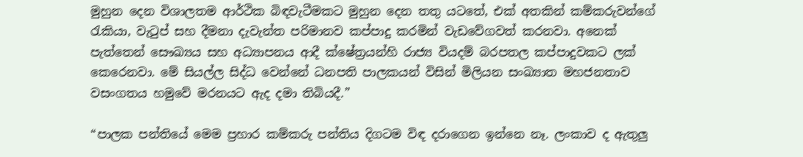මුහුන දෙන විශාලතම ආර්ථික බිඳවැටීමකට මුහුන දෙන තතු යටතේ, එක් අතකින් කම්කරුවන්ගේ රැකියා, වැටුප් සහ දීමනා දැවැන්ත පරිමානව කප්පාදු කරමින් වැඩවේගවත් කරනවා. අනෙක් පැත්තෙන් සෞඛ්‍යය සහ අධ්‍යාපනය ආදී ක්ෂේත්‍රයන්හි රාජ්‍ය වියදම් බරපතල කප්පාදුවකට ලක් කෙරෙනවා. මේ සියල්ල සිද්ධ වෙන්නේ ධනපති පාලකයන් විසින් මිලියන සංඛ්‍යාත මහජනතාව වසංගතය හමුවේ මරනයට ඇද දමා තිබියදී.”

“පාලක පන්තියේ මෙම ප්‍රහාර කම්කරු පන්තිය දිගටම විඳ දරාගෙන ඉන්නෙ නෑ. ලංකාව ද ඇතුලු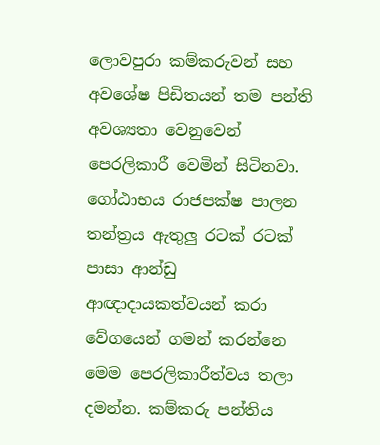ලොවපුරා කම්කරුවන් සහ අවශේෂ පිඩිතයන් තම පන්ති අවශ්‍යතා වෙනුවෙන් පෙරලිකාරී වෙමින් සිටිනවා. ගෝඨාභය රාජපක්ෂ පාලන තන්ත්‍රය ඇතුලු රටක් රටක් පාසා ආන්ඩු ආඥාදායකත්වයන් කරා වේගයෙන් ගමන් කරන්නෙ මෙම පෙරලිකාරීත්වය තලා දමන්න. කම්කරු පන්තිය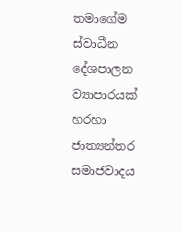තමාගේම ස්වාධීන දේශපාලන ව්‍යාපාරයක් හරහා ජාත්‍යන්තර සමාජවාදය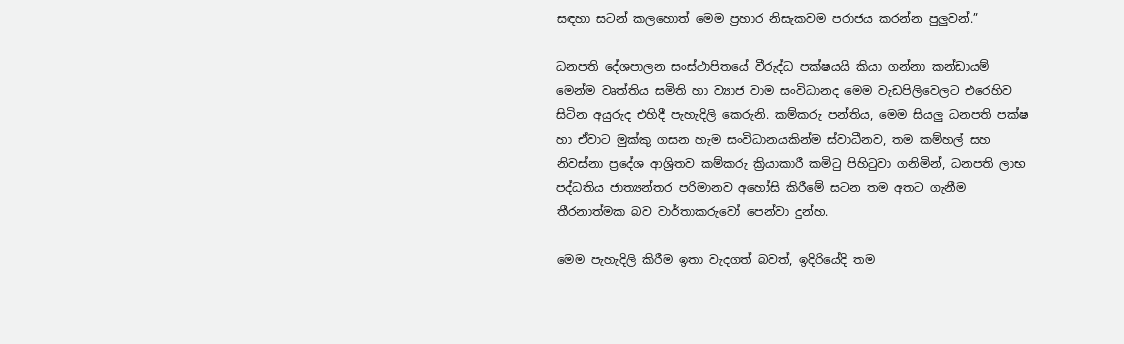සඳහා සටන් කලහොත් මෙම ප්‍රහාර නිසැකවම පරාජය කරන්න පුලුවන්.”

ධනපති දේශපාලන සංස්ථාපිතයේ වීරුද්ධ පක්ෂයයි කියා ගන්නා කන්ඩායම් මෙන්ම වෘත්තිය සමිති හා ව්‍යාජ වාම සංවිධානද මෙම වැඩපිලිවෙලට එරෙහිව සිටින අයුරුද එහිදී පැහැදිලි කෙරුනි. කම්කරු පන්තිය, මෙම සියලු ධනපති පක්ෂ හා ඒවාට මුක්කු ගසන හැම සංවිධානයකින්ම ස්වාධීනව, තම කම්හල් සහ නිවස්නා ප්‍රදේශ ආශ්‍රිතව කම්කරු ක්‍රියාකාරී කමිටු පිහිටුවා ගනිමින්, ධනපති ලාභ පද්ධතිය ජාත්‍යන්තර පරිමානව අහෝසි කිරීමේ සටන තම අතට ගැනීම තීරනාත්මක බව වාර්තාකරුවෝ පෙන්වා දුන්හ.

මෙම පැහැදිලි කිරීම ඉතා වැදගත් බවත්, ඉදිරියේදි තම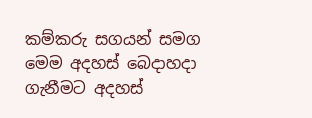කම්කරු සගයන් සමග මෙම අදහස් බෙදාහදා ගැනීමට අදහස්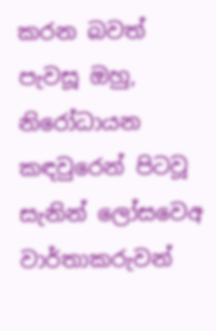කරන බවත් පැවසූ ඔහු, නිරෝධායන කඳවුරෙන් පිටවූ සැනින් ලෝසවෙඅ වාර්තාකරුවන්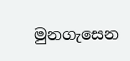මුනගැසෙන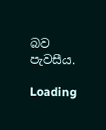බව පැවසීය.

Loading